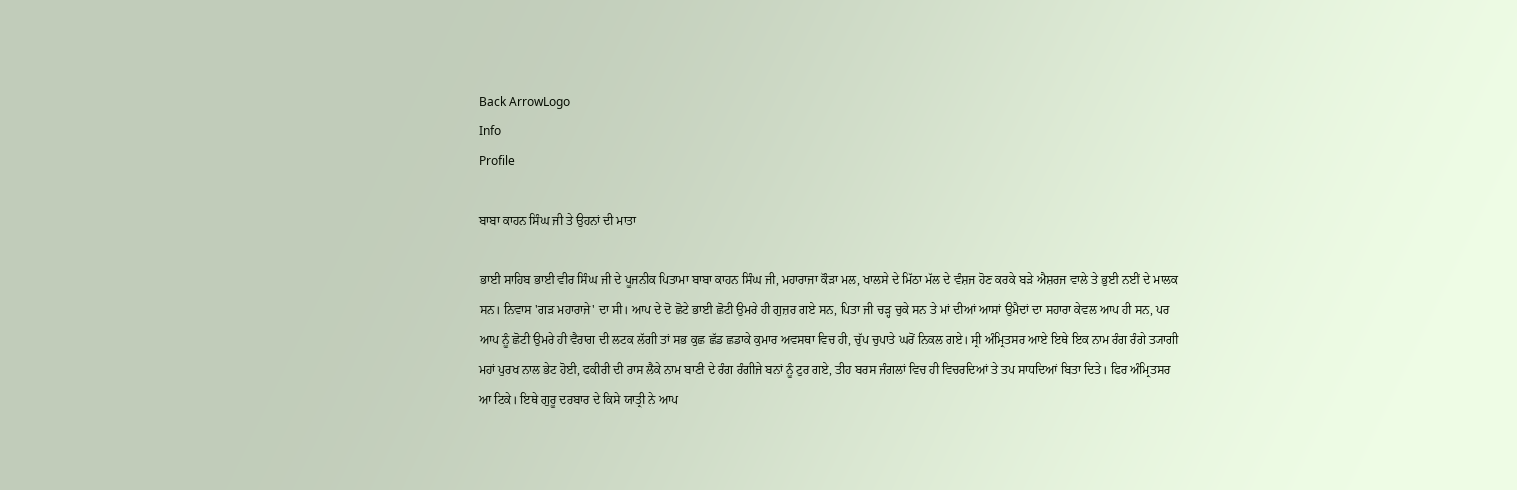Back ArrowLogo
Info
Profile

ਬਾਬਾ ਕਾਹਨ ਸਿੰਘ ਜੀ ਤੇ ਉਹਨਾਂ ਦੀ ਮਾਤਾ

ਭਾਈ ਸਾਹਿਬ ਭਾਈ ਵੀਰ ਸਿੰਘ ਜੀ ਦੇ ਪੂਜਨੀਕ ਪਿਤਾਮਾ ਬਾਬਾ ਕਾਹਨ ਸਿੰਘ ਜੀ, ਮਹਾਰਾਜਾ ਕੌੜਾ ਮਲ, ਖਾਲਸੇ ਦੇ ਮਿੱਠਾ ਮੱਲ ਦੇ ਵੰਸ਼ਜ ਹੋਣ ਕਰਕੇ ਬੜੇ ਐਸ਼ਰਜ ਵਾਲੇ ਤੇ ਭੁਈ ਨਈਂ ਦੇ ਮਾਲਕ ਸਨ। ਨਿਵਾਸ 'ਗੜ ਮਹਾਰਾਜੇ' ਦਾ ਸੀ। ਆਪ ਦੇ ਦੋ ਛੋਟੇ ਭਾਈ ਛੋਟੀ ਉਮਰੇ ਹੀ ਗੁਜ਼ਰ ਗਏ ਸਨ, ਪਿਤਾ ਜੀ ਚੜ੍ਹ ਚੁਕੇ ਸਨ ਤੇ ਮਾਂ ਦੀਆਂ ਆਸਾਂ ਉਮੈਦਾਂ ਦਾ ਸਹਾਰਾ ਕੇਵਲ ਆਪ ਹੀ ਸਨ, ਪਰ ਆਪ ਨੂੰ ਛੋਟੀ ਉਮਰੇ ਹੀ ਵੈਰਾਗ ਦੀ ਲਟਕ ਲੱਗੀ ਤਾਂ ਸਭ ਕੁਛ ਛੱਡ ਛਡਾਕੇ ਕੁਮਾਰ ਅਵਸਥਾ ਵਿਚ ਹੀ, ਚੁੱਪ ਚੁਪਾਤੇ ਘਰੋਂ ਨਿਕਲ ਗਏ। ਸ੍ਰੀ ਅੰਮ੍ਰਿਤਸਰ ਆਏ ਇਥੇ ਇਕ ਨਾਮ ਰੰਗ ਰੰਗੇ ਤ੍ਯਾਗੀ ਮਹਾਂ ਪੁਰਖ ਨਾਲ ਭੇਟ ਹੋਈ, ਫਕੀਰੀ ਦੀ ਰਾਸ ਲੈਕੇ ਨਾਮ ਬਾਣੀ ਦੇ ਰੰਗ ਰੰਗੀਜੇ ਬਨਾਂ ਨੂੰ ਟੁਰ ਗਏ, ਤੀਹ ਬਰਸ ਜੰਗਲਾਂ ਵਿਚ ਹੀ ਵਿਚਰਦਿਆਂ ਤੇ ਤਪ ਸਾਧਦਿਆਂ ਬਿਤਾ ਦਿਤੇ। ਫਿਰ ਅੰਮ੍ਰਿਤਸਰ ਆ ਟਿਕੇ। ਇਥੇ ਗੁਰੂ ਦਰਬਾਰ ਦੇ ਕਿਸੇ ਯਾਤ੍ਰੀ ਨੇ ਆਪ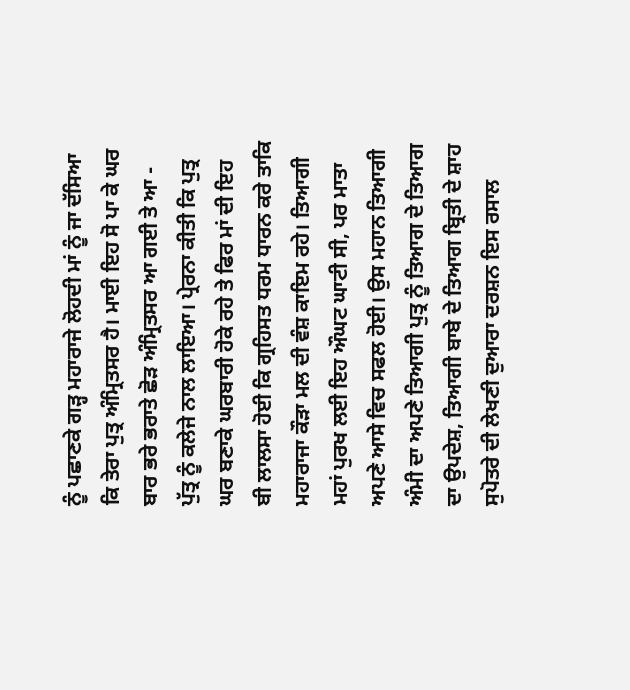ਨੂੰ ਪਛਾਣਕੇ ਗੜ੍ਹ ਮਹਾਰਾਜੇ ਲੋਹਦੀ ਮਾਂ ਨੂੰ ਜਾ ਦੱਸਿਆ ਕਿ ਤੇਰਾ ਪੁਤ੍ਰ ਅੰਮ੍ਰਿਤਸਰ ਹੈ। ਮਾਈ ਇਹ ਸੋ ਪਾ ਕੇ ਘਰ ਬਾਰ ਭਰੇ ਭਰਾਤੇ ਛੋੜ ਅੰਮ੍ਰਿਤਸਰ ਆ ਗਈ ਤੇ ਆ - ਪੁੱਤ੍ਰ ਨੂੰ ਕਲੇਜੇ ਨਾਲ ਲਾਇਆ। ਪ੍ਰੇਰਨਾ ਕੀਤੀ ਕਿ ਪੁਤ੍ਰ ਘਰ ਬਣਾਕੇ ਘਰਬਾਰੀ ਹੋਕੇ ਰਹੇ ਤੇ ਫਿਰ ਮਾਂ ਦੀ ਇਹ ਬੀ ਲਾਲਸਾ ਹੋਈ ਕਿ ਗ੍ਰਹਿਸਤ ਧਰਮ ਧਾਰਨ ਕਰੇ ਤਾਕਿ ਮਹਾਰਾਜਾ ਕੌੜਾ ਮਲ ਦੀ ਵੰਸ਼ ਕਾਇਮ ਰਹੇ। ਤਿਆਗੀ ਮਹਾਂ ਪੁਰਖ ਲਈ ਇਹ ਔਘਟ ਘਾਟੀ ਸੀ, ਪਰ ਮਾਤਾ ਅਪਣੇ ਆਸੇ ਵਿਚ ਸਫਲ ਹੋਈ। ਉਸ ਮਹਾਨ ਤਿਆਗੀ ਅੰਮੀ ਦਾ ਅਪਣੇ ਤਿਆਗੀ ਪੁਤ੍ਰ ਨੂੰ ਤਿਆਗ ਦੇ ਤਿਆਗ ਦਾ ਉਪਦੇਸ਼, ਤਿਆਗੀ ਬਾਬੇ ਦੇ ਤਿਆਗ ਬ੍ਰਿਤੀ ਦੇ ਸ਼ਾਹ ਸੁਪੋਤਰੇ ਦੀ ਲੇਖਣੀ ਦੁਆਰਾ ਦਰਸ਼ਨ ਇਸ ਰਸਾਲ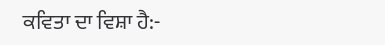ਕਵਿਤਾ ਦਾ ਵਿਸ਼ਾ ਹੈ:-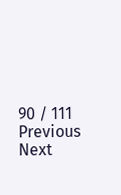90 / 111
Previous
Next